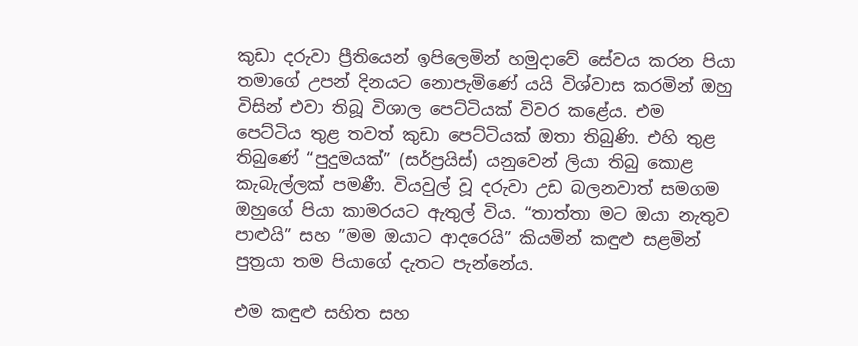කුඩා දරුවා ප්‍රීතියෙන් ඉපිලෙමින් හමුදාවේ සේවය කරන පියා තමාගේ උපන් දිනයට නොපැමිණේ යයි විශ්වාස කරමින් ඔහු විසින් එවා තිබූ විශාල පෙට්ටියක් විවර කළේය. එම පෙට්ටිය තුළ තවත් කුඩා පෙට්ටියක් ඔතා තිබුණි. එහි තුළ තිබුණේ “පුදුමයක්” (සර්ප්‍රයිස්) යනුවෙන් ලියා තිබු කොළ කැබැල්ලක් පමණී. වියවුල් වූ දරුවා උඩ බලනවාත් සමගම ඔහුගේ පියා කාමරයට ඇතුල් විය. “තාත්තා මට ඔයා නැතුව පාළුයි” සහ ”මම ඔයාට ආදරෙයි” කියමින් කඳුළු සළමින් පුත්‍රයා තම පියාගේ දැතට පැන්නේය.

එම කඳුළු සහිත සහ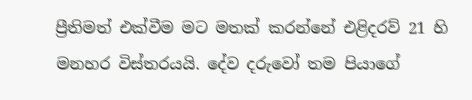ප්‍රීතිමත් එක්වීම මට මතක් කරන්නේ එළිදරව් 21 හි මනහර විස්තරයයි. දේව දරුවෝ තම පියාගේ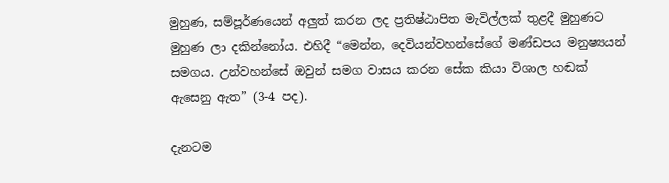මුහුණ, සම්පූර්ණයෙන් අලුත් කරන ලද ප්‍රතිෂ්ඨාපිත මැවිල්ලක් තුළදී මුහුණට මුහුණ ලා දකින්නෝය. එහිදී “මෙන්න, දෙවියන්වහන්සේගේ මණ්ඩපය මනුෂ්‍යයන් සමගය. උන්වහන්සේ ඔවුන් සමග වාසය කරන සේක කියා විශාල හඬක් ඇසෙනු ඇත” (3-4 පද).

දැනටම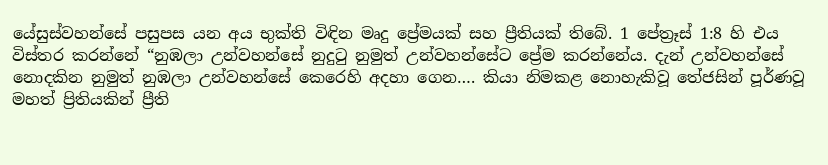යේසුස්වහන්සේ පසුපස යන අය භුක්ති විඳින මෘදු ප්‍රේමයක් සහ ප්‍රීතියක් තිබේ. 1 පේත්‍රෑස් 1:8 හි එය විස්තර කරන්නේ “නුඹලා උන්වහන්සේ නුදුටු නුමුත් උන්වහන්සේට ප්‍රේම කරන්නේය. දැන් උන්වහන්සේ නොදකින නුමුත් නුඹලා උන්වහන්සේ කෙරෙහි අදහා ගෙන…. කියා නිමකළ නොහැකිවූ තේජසින් පූර්ණවූ මහත් ප්‍රිතියකින් ප්‍රීති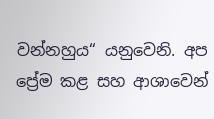වන්නහුය“ යනුවෙනි. අප ප්‍රේම කළ සහ ආශාවෙන්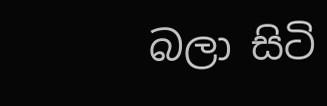බලා සිටි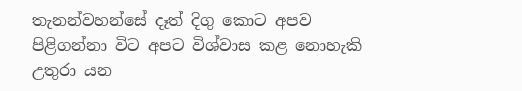තැනන්වහන්සේ දෑත් දිගු කොට අපව පිළිගන්නා විට අපට විශ්වාස කළ නොහැකි උතුරා යන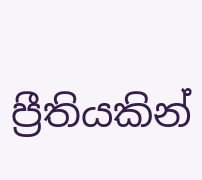ප්‍රීතියකින්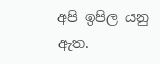අපි ඉපිල යනු ඇත.